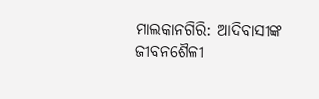ମାଲକାନଗିରି: ଆଦିବାସୀଙ୍କ ଜୀବନଶୈଳୀ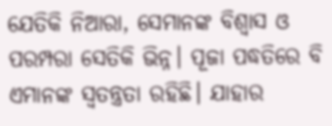ଯେତିକି ନିଆରା, ସେମାନଙ୍କ ବିଶ୍ବାସ ଓ ପରମ୍ପରା ସେତିକି ଭିନ୍ନ। ପୂଜା ପଦ୍ଧତିରେ ବି ଏମାନଙ୍କ ସ୍ବତନ୍ତ୍ରତା ରହିଛି। ଯାହାର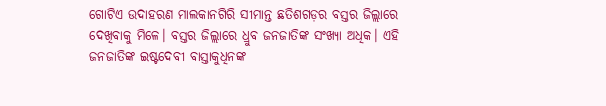ଗୋଟିଏ ଉଦାହରଣ ମାଲକାନଗିରି ସୀମାନ୍ତ ଛତିଶଗଡ଼ର ବସ୍ତର ଜିଲ୍ଲାରେ ଦେଖିବାକୁ ମିଳେ। ବସ୍ତର ଜିଲ୍ଲାରେ ଧ୍ରୁବ ଜନଜାତିଙ୍କ ସଂଖ୍ୟା ଅଧିକ। ଏହି ଜନଜାତିଙ୍କ ଇଷ୍ଟଦେବୀ ବାସ୍ତାକୁଧିନଙ୍କ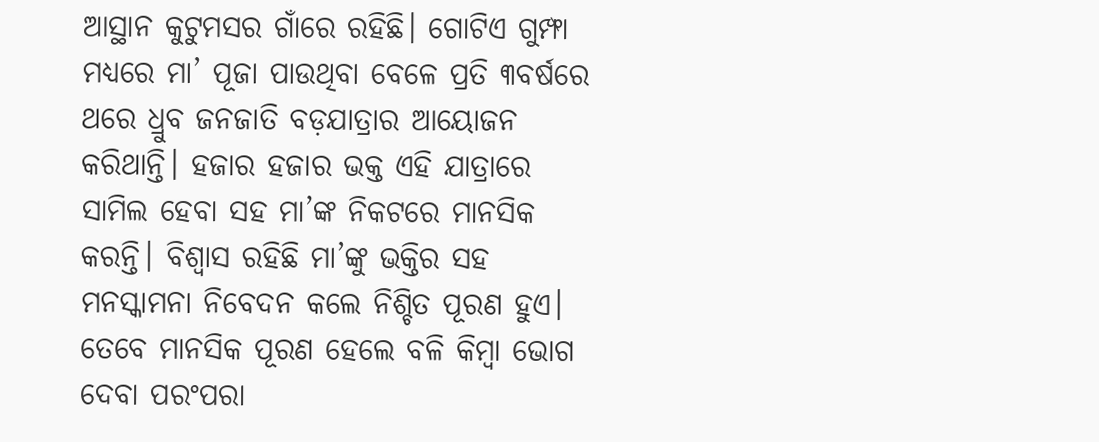ଆସ୍ଥାନ କୁଟୁମସର ଗାଁରେ ରହିଛି। ଗୋଟିଏ ଗୁମ୍ଫା ମଧ୍ୟରେ ମା’ ପୂଜା ପାଉଥିବା ବେଳେ ପ୍ରତି ୩ବର୍ଷରେ ଥରେ ଧ୍ରୁବ ଜନଜାତି ବଡ଼ଯାତ୍ରାର ଆୟୋଜନ କରିଥାନ୍ତି। ହଜାର ହଜାର ଭକ୍ତ ଏହି ଯାତ୍ରାରେ ସାମିଲ ହେବା ସହ ମା’ଙ୍କ ନିକଟରେ ମାନସିକ କରନ୍ତି। ବିଶ୍ବାସ ରହିଛି ମା’ଙ୍କୁ ଭକ୍ତିର ସହ ମନସ୍କାମନା ନିବେଦନ କଲେ ନିଶ୍ଚିତ ପୂରଣ ହୁଏ। ତେବେ ମାନସିକ ପୂରଣ ହେଲେ ବଳି କିମ୍ବା ଭୋଗ ଦେବା ପରଂପରା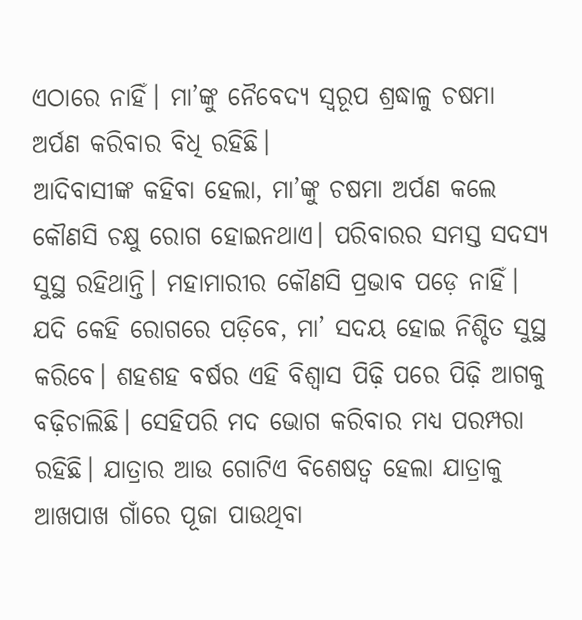ଏଠାରେ ନାହିଁ। ମା’ଙ୍କୁ ନୈବେଦ୍ୟ ସ୍ବରୂପ ଶ୍ରଦ୍ଧାଳୁ ଚଷମା ଅର୍ପଣ କରିବାର ବିଧି ରହିଛି।
ଆଦିବାସୀଙ୍କ କହିବା ହେଲା, ମା’ଙ୍କୁ ଚଷମା ଅର୍ପଣ କଲେ କୌଣସି ଚକ୍ଷୁ ରୋଗ ହୋଇନଥାଏ। ପରିବାରର ସମସ୍ତ ସଦସ୍ୟ ସୁସ୍ଥ ରହିଥାନ୍ତି। ମହାମାରୀର କୌଣସି ପ୍ରଭାବ ପଡ଼େ ନାହିଁ। ଯଦି କେହି ରୋଗରେ ପଡ଼ିବେ, ମା’ ସଦୟ ହୋଇ ନିଶ୍ଚିତ ସୁସ୍ଥ କରିବେ। ଶହଶହ ବର୍ଷର ଏହି ବିଶ୍ବାସ ପିଢ଼ି ପରେ ପିଢ଼ି ଆଗକୁ ବଢ଼ିଚାଲିଛି। ସେହିପରି ମଦ ଭୋଗ କରିବାର ମଧ୍ୟ ପରମ୍ପରା ରହିଛି। ଯାତ୍ରାର ଆଉ ଗୋଟିଏ ବିଶେଷତ୍ବ ହେଲା ଯାତ୍ରାକୁ ଆଖପାଖ ଗାଁରେ ପୂଜା ପାଉଥିବା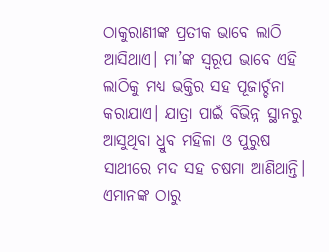ଠାକୁରାଣୀଙ୍କ ପ୍ରତୀକ ଭାବେ ଲାଠି ଆସିଥାଏ। ମା’ଙ୍କ ସ୍ବରୂପ ଭାବେ ଏହି ଲାଠିକୁ ମଧ୍ୟ ଭକ୍ତିର ସହ ପୂଜାର୍ଚ୍ଚନା କରାଯାଏ। ଯାତ୍ରା ପାଇଁ ବିଭିନ୍ନ ସ୍ଥାନରୁ ଆସୁଥିବା ଧ୍ରୁବ ମହିଳା ଓ ପୁରୁଷ ସାଥୀରେ ମଦ ସହ ଚଷମା ଆଣିଥାନ୍ତି। ଏମାନଙ୍କ ଠାରୁ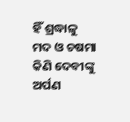ହିଁ ଶ୍ରଦ୍ଧାଳୁ ମଦ ଓ ଚଷମା କିଣି ଦେବୀଙ୍କୁ ଅର୍ପଣ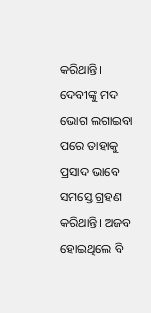କରିଥାନ୍ତି। ଦେବୀଙ୍କୁ ମଦ ଭୋଗ ଲଗାଇବା ପରେ ତାହାକୁ ପ୍ରସାଦ ଭାବେ ସମସ୍ତେ ଗ୍ରହଣ କରିଥାନ୍ତି। ଅଜବ ହୋଇଥିଲେ ବି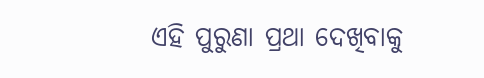ଏହି ପୁରୁଣା ପ୍ରଥା ଦେଖିବାକୁ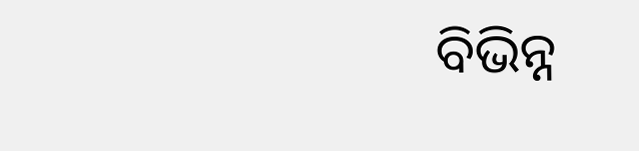ବିଭିନ୍ନ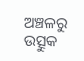ଅଞ୍ଚଳରୁ ଉତ୍ସୁକ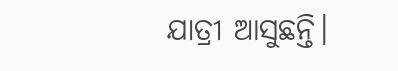ଯାତ୍ରୀ ଆସୁଛନ୍ତି।